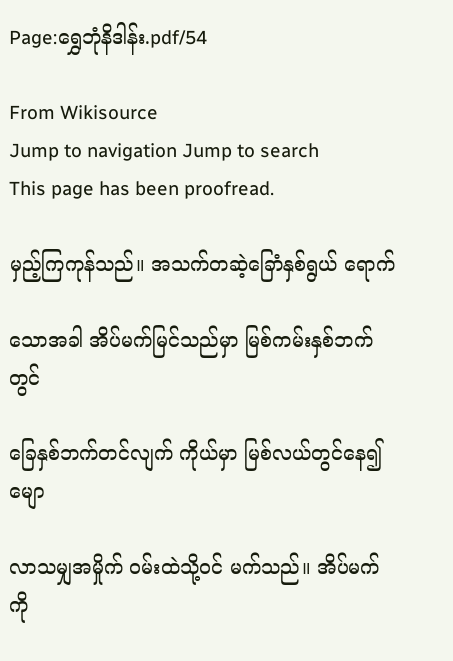Page:ရွှေဘုံနိဒါန်း.pdf/54

From Wikisource
Jump to navigation Jump to search
This page has been proofread.

မှည့်ကြကုန်သည်။ အသက်တဆဲ့ခြောံနှစ်ရွယ် ရောက်

သောအခါ အိပ်မက်မြင်သည်မှာ မြစ်ကမ်းနှစ်ဘက်တွင်

ခြေနှစ်ဘက်တင်လျက် ကိုယ်မှာ မြစ်လယ်တွင်နေ၍ မျော

လာသမျှအမှိုက် ဝမ်းထဲသို့ဝင် မက်သည်။ အိပ်မက်ကို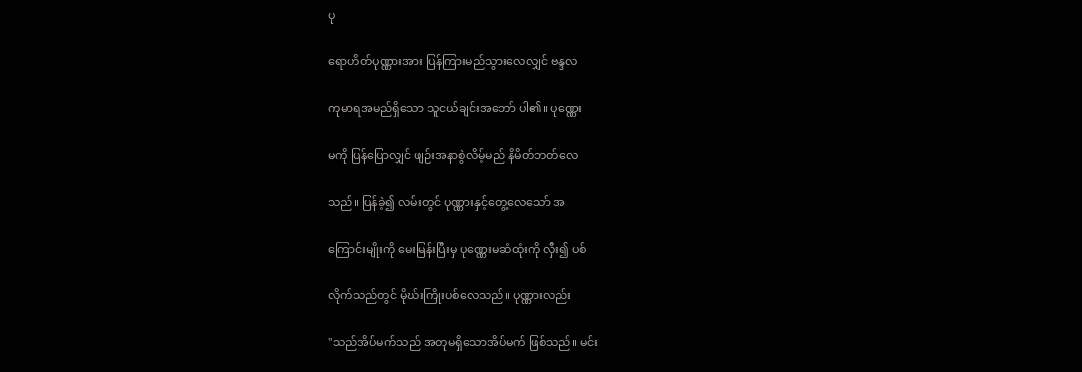ပု

ရောဟိတ်ပုဏ္ဏားအား ပြန်ကြားမည်သွားလေလျှင် ဗန္ဒလ

ကုမာရအမည်ရှိသော သူငယ်ချင်းအဘော် ပါ၏။ ပုဏ္ဏေး

မကို ပြန်ပြောလျှင် ဖျဉ်းအနာစွဲလိမ့်မည် နိမိတ်ဘတ်လေ

သည်။ ပြန်ခဲ့၍ လမ်းတွင် ပုဏ္ဏားနှင့်တွေ့လေသော် အ

ကြောင်းမျိုးကို မေးမြန်းပြီးမှ ပုဏ္ဏေးမဆံထုံးကို လှီး၍ ပစ်

လိုက်သည်တွင် မိုဃ်းကြိုးပစ်လေသည်။ ပုဏ္ဏားလည်း

"သည်အိပ်မက်သည် အတုမရှိသောအိပ်မက် ဖြစ်သည်။ မင်း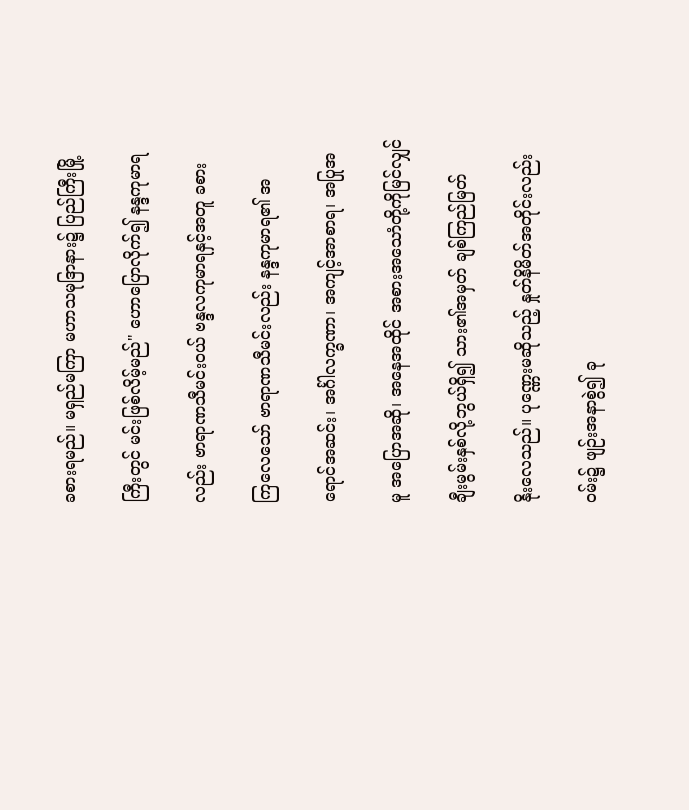ခစားရမည်။ မရှည်မကြာ မဟာသမုဒြာနား၌ ပြည်ကြီးမြို့

ကြီးတွင် မင်းဖြစ်လိမ့်မည်" ဟောပြောလိုက်၍ နန္ဒကုမာရ

လည်း ဗာရာဏသီမင်းဝယ် ဗန္ဒလကုမာရနှင့်အတူ ခစား

ကြလေသော် ဗာရာဏသီမင်းလည်း နန္ဒကုမာရ၏ အ

ရောင်အဆင်း၊ အင်္ဂါလက္ခဏာ၊ အကျင့်အာစာရ၊ အပြုအ

မူ အပြောအဆို၊ အနေအထိုင် အစားအသောံတို့ကိုမြင်လျှင်

ချီးမွမ်းနှစ်လို့ဘွယ်ရှိ၍ သား၏အမှတ် ချစ်ကြည်မြတ်

နိုးလေသည်။ ပုဏ္ဏေးမဆိုသည့် နှုတ်နိမိတ်အတိုင်းလည်း

ဝမ်း၌ ဖျဉ်းအနာစွဲ၍ ခု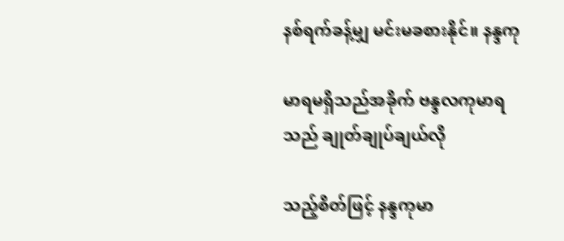နစ်ရက်ခန့်မျှ မင်းမခစားနိုင်။ နန္ဒကု

မာရမရှိသည်အခိုက် ဗန္ဒလကုမာရသည် ချုတ်ချုပ်ချယ်လို

သည့်စိတ်ဖြင့် နန္ဒကုမာ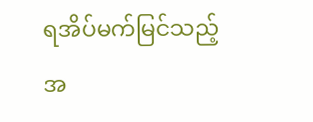ရအိပ်မက်မြင်သည့်အ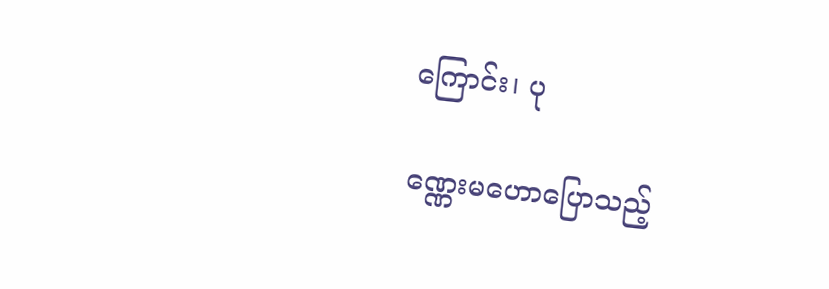ကြောင်း၊ ပု

ဏ္ဏေးမဟောပြောသည့်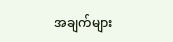အချက်များ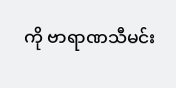ကို ဗာရာဏသီမင်း